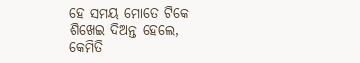ହେ ସମୟ ମୋତେ ଟିକେ
ଶିଖେଇ ଦିଅନ୍ତ ହେଲେ,
କେମିତି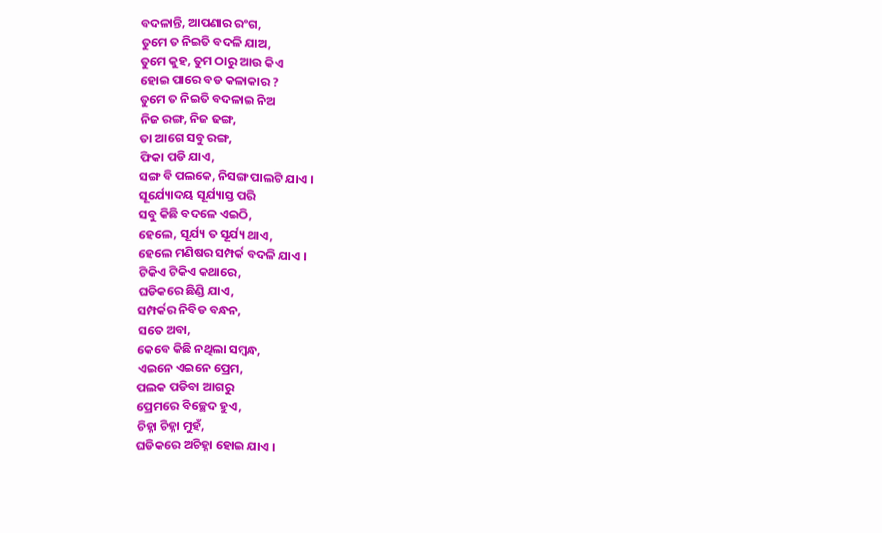ବଦଳାନ୍ତି, ଆପଣାର ରଂଗ,
ତୁମେ ତ ନିଇତି ବଦଳି ଯାଅ,
ତୁମେ କୁହ, ତୁମ ଠାରୁ ଆଉ କିଏ
ହୋଇ ପାରେ ବଡ କଳାକାର ?
ତୁମେ ତ ନିଇତି ବଦଳାଇ ନିଅ
ନିଜ ରଙ୍ଗ, ନିଜ ଢଙ୍ଗ,
ତା ଆଗେ ସବୁ ରଙ୍ଗ,
ଫିକା ପଡି ଯାଏ,
ସଙ୍ଗ ବି ପଲକେ, ନିସଙ୍ଗ ପାଲଟି ଯାଏ ।
ସୂର୍ଯ୍ୟୋଦୟ ସୂର୍ଯ୍ୟାସ୍ତ ପରି
ସବୁ କିଛି ବଦଳେ ଏଇଠି,
ହେଲେ, ସୂର୍ଯ୍ୟ ତ ସୂର୍ଯ୍ୟ ଥାଏ,
ହେଲେ ମଣିଷର ସମ୍ପର୍କ ବଦଳି ଯାଏ ।
ଟିକିଏ ଟିକିଏ କଥାରେ,
ଘଡିକରେ ଛିଣ୍ଡି ଯାଏ,
ସମ୍ପର୍କର ନିବିଡ ବନ୍ଧନ,
ସତେ ଅବା,
କେବେ କିଛି ନଥିଲା ସମ୍ବନ୍ଧ,
ଏଇନେ ଏଇନେ ପ୍ରେମ,
ପଲକ ପଡିବା ଆଗରୁ
ପ୍ରେମରେ ବିଚ୍ଛେଦ ହୁଏ,
ଚିହ୍ନା ଚିହ୍ନା ମୁହଁ,
ଘଡିକରେ ଅଚିହ୍ନା ହୋଇ ଯାଏ ।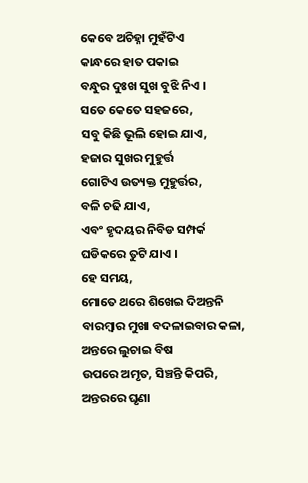କେବେ ଅଚିହ୍ନା ମୁହଁଟିଏ
କାନ୍ଧରେ ହାତ ପକାଇ
ବନ୍ଧୁର ଦୁଃଖ ସୁଖ ବୁଝି ନିଏ ।
ସତେ କେତେ ସହଜରେ,
ସବୁ କିଛି ଭୂଲି ହୋଇ ଯାଏ,
ହଜାର ସୁଖର ମୁହୁର୍ତ୍ତ
ଗୋଟିଏ ଉତ୍ୟକ୍ତ ମୁହୁର୍ତ୍ତର,
ବଳି ଚଢି ଯାଏ,
ଏବଂ ହୃଦୟର ନିବିଡ ସମ୍ପର୍କ
ଘଡିକରେ ତୁଟି ଯାଏ ।
ହେ ସମୟ,
ମୋତେ ଥରେ ଶିଖେଇ ଦିଅନ୍ତନି
ବାରମ୍ବାର ମୁଖା ବଦଳାଇବାର କଳା,
ଅନ୍ତରେ ଲୁଚାଇ ବିଷ
ଉପରେ ଅମୃତ, ସିଞ୍ଚନ୍ତି କିପରି,
ଅନ୍ତରରେ ଘୃଣା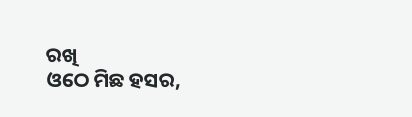ରଖି
ଓଠେ ମିଛ ହସର,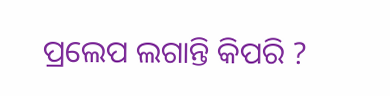ପ୍ରଲେପ ଲଗାନ୍ତି କିପରି ?